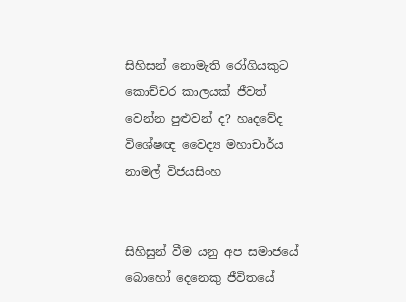සිහිසන් නොමැති රෝගියකුට කොච්චර කාලයක් ජීවත් වෙන්න පුළුවන් ද? හෘදවේද විශේෂඥ වෛද්‍ය මහාචාර්ය නාමල් විජයසිංහ


සිහිසුන් වීම යනු අප සමාජයේ බොහෝ දෙනෙකු ජීවිතයේ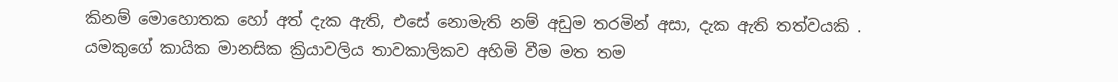කිනම් මොහොතක හෝ අත් දැක ඇති, එසේ නොමැති නම් අඩුම තරමින් අසා, දැක ඇති තත්වයකි . යමකුගේ කායික මානසික ක්‍රියාවලිය තාවකාලිකව අහිමි වීම මත තම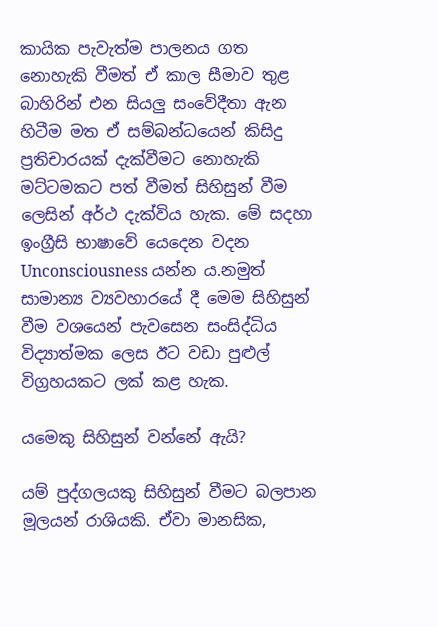කායික පැවැත්ම පාලනය ගත නොහැකි වීමත් ඒ කාල සීමාව තුළ බාහිරින් එන සියලු සංවේදීතා ඇන හිටීම මත ඒ සම්බන්ධයෙන් කිසිදු ප්‍රතිචාරයක් දැක්වීමට නොහැකි මට්ටමකට පත් වීමත් සිහිසුන් වීම ලෙසින් අර්ථ දැක්විය හැක. මේ සදහා ඉංග්‍රීසි භාෂාවේ යෙදෙන වදන Unconsciousness යන්න ය.නමුත් සාමාන්‍ය ව්‍යවහාරයේ දී මෙම සිහිසුන් වීම වශයෙන් පැවසෙන සංසිද්ධිය විද්‍යාත්මක ලෙස ඊට වඩා පුළුල් විග්‍රහයකට ලක් කළ හැක.

යමෙකු සිහිසුන් වන්නේ ඇයි?

යම් පුද්ගලයකු සිහිසුන් වීමට බලපාන මූලයන් රාශියකි. ඒවා මානසික,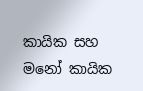කායික සහ මනෝ කායික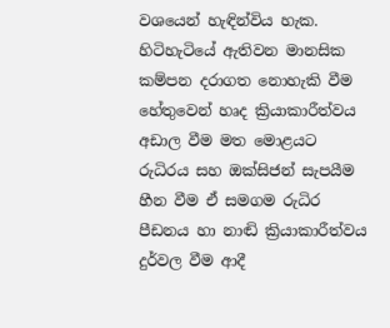වශ‍යෙන් හැඳින්විය හැක. හිටිහැටියේ ඇතිවන මානසික කම්පන දරාගත නොහැකි වීම හේතුවෙන් හෘද ක්‍රියාකාරීත්වය අඩාල වීම මත මොළයට රුධිරය සහ ඔක්සිජන් සැපයීම හීන වීම ඒ සමගම රුධිර පීඩනය හා නාඬි ක්‍රියාකාරීත්වය දුර්වල වීම ආදී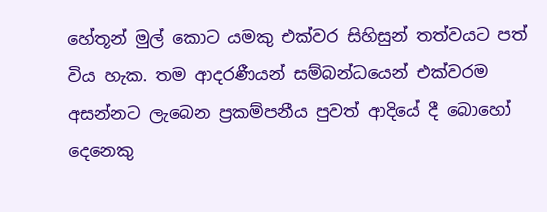හේතූන් මුල් කොට යමකු එක්වර සිහිසුන් තත්වයට පත් විය හැක. තම ආදරණීයන් සම්බන්ධයෙන් එක්වරම අසන්නට ලැබෙන ප්‍රකම්පනීය පුවත් ආදියේ දී බොහෝ දෙනෙකු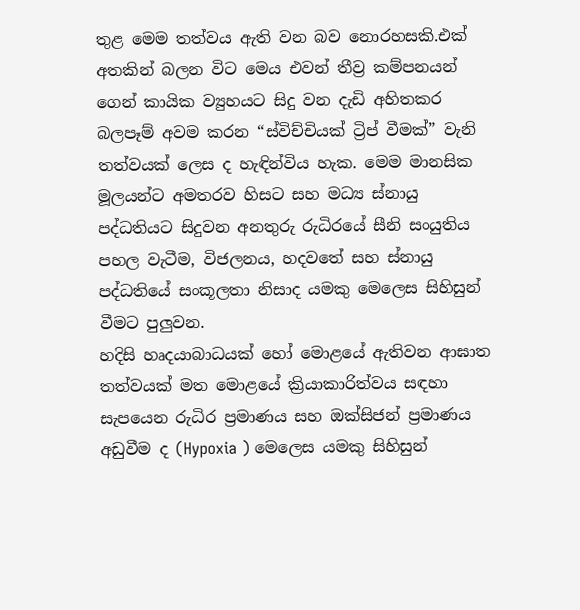තුළ මෙම තත්වය ඇති වන බව නොරහසකි.එක් අතකින් බලන විට මෙය එවන් තීව්‍ර කම්පනයන් ගෙන් කායික ව්‍යුහයට සිදු වන දැඩි අහිතකර බලපෑම් අවම කරන “ස්විච්චියක් ට්‍රිප් වීමක්” වැනි තත්වයක් ලෙස ද හැඳින්විය හැක. මෙම මානසික මූලයන්ට අමතරව හිසට සහ මධ්‍ය ස්නායු පද්ධතියට සිදුවන අනතුරු රුධිරයේ සීනි සංයුතිය පහල වැටීම, විජලනය, හදවතේ සහ ස්නායු පද්ධතියේ සංකූලතා නිසාද යමකු මෙලෙස සිහිසුන් වීමට පුලුවන.
හදිසි හෘදයාබාධයක් හෝ මොළයේ ඇතිවන ආඝාත තත්වයක් මත මොළයේ ක්‍රියාකාරිත්වය සඳහා සැපයෙන රුධිර ප්‍රමාණය සහ ඔක්සිජන් ප්‍රමාණය අඩුවීම ද (Hypoxia ) මෙලෙස යමකු සිහිසුන්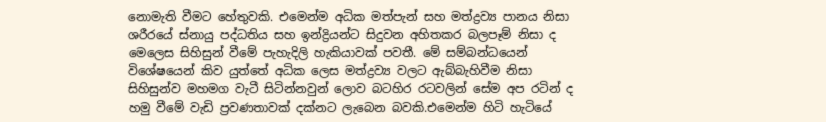නොමැති වීමට හේතුවකි. එමෙන්ම අධික මත්පැන් සහ මත්ද්‍රව්‍ය පානය නිසා ශරීරයේ ස්නායු පද්ධතිය සහ ඉන්ද්‍රියන්ට සිදුවන අහිතකර බලපෑම් නිසා ද මෙලෙස සිහිසුන් වීමේ පැහැදිලි හැකියාවක් පවතී. මේ සම්බන්ධයෙන් විශේෂයෙන් කිව යුත්තේ අධික ලෙස මත්ද්‍රව්‍ය වලට ඇබ්බැහිවීම නිසා සිහිසුන්ව මහමග වැටී සිටින්නවුන් ලොව බටහිර රටවලින් සේම අප රටින් ද හමු වීමේ වැඩි ප්‍රවණතාවක් දක්නට ලැබෙන බවකි.එමෙන්ම හිටි හැටියේ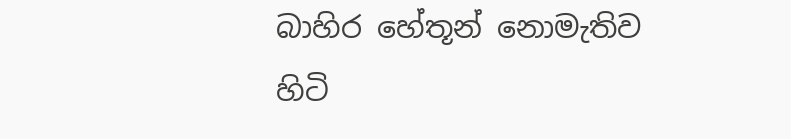බාහිර හේතූන් නොමැතිව හිටි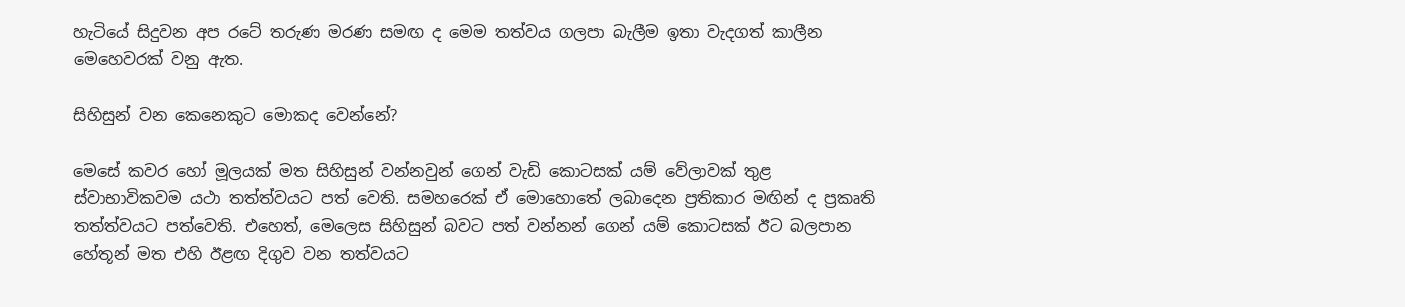හැටියේ සිදුවන අප රටේ තරුණ මරණ සමඟ ද මෙම තත්වය ගලපා බැලීම ඉතා වැදගත් කාලීන මෙහෙවරක් වනු ඇත.

සිහිසුන් වන කෙනෙකුට මොකද වෙන්නේ?

මෙසේ කවර හෝ මූලයක් මත සිහිසුන් වන්නවුන් ගෙන් වැඩි කොටසක් යම් වේලාවක් තුළ ස්වාභාවිකවම යථා තත්ත්වයට පත් වෙති. සමහරෙක් ඒ මොහොතේ ලබාදෙන ප්‍රතිකාර මඟින් ද ප්‍රකෘති තත්ත්වයට පත්වෙති. එහෙත්, මෙලෙස සිහිසුන් බවට පත් වන්නන් ගෙන් යම් කොටසක් ඊට බලපාන හේතූන් මත එහි ඊළඟ දිගුව වන තත්වයට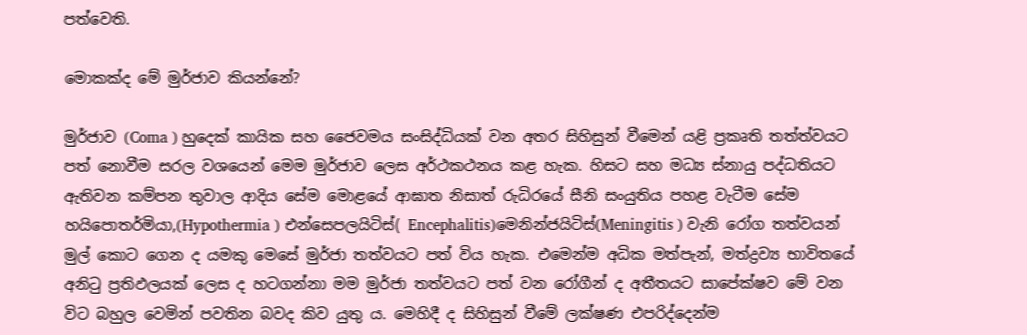පත්වෙති.

මොකක්ද මේ මුර්ජාව කියන්නේ?

මුර්ජාව (Coma ) හුදෙක් කායික සහ ජෛවමය සංසිද්ධියක් වන අතර සිහිසුන් වීමෙන් යළි ප්‍රකෘති තත්ත්වයට පත් නොවීම සරල වශයෙන් මෙම මුර්ජාව ලෙස අර්ථකථනය කළ හැක. හිසට සහ මධ්‍ය ස්නායු පද්ධතියට ඇතිවන කම්පන තුවාල ආදිය සේම මොළයේ ආඝාත නිසාත් රුධිරයේ සීනි සංයුතිය පහළ වැටීම සේම හයිපොතර්මියා,(Hypothermia ) එන්සෙපලයිටිස්( Encephalitis)මෙනින්ජයිටිස්(Meningitis ) වැනි රෝග තත්වයන් මුල් කොට ගෙන ද යමකු මෙසේ මුර්ජා තත්වයට පත් විය හැක. එමෙන්ම අධික මත්පැන්, මත්ද්‍රව්‍ය භාවිතයේ අනිටු ප්‍රතිඵලයක් ලෙස ද හටගන්නා මම මුර්ජා තත්වයට පත් වන රෝගීන් ද අතීතයට සාපේක්ෂව මේ වන විට බහුල වෙමින් පවතින බවද කිව යුතු ය. මෙහිදී ද සිහිසුන් වීමේ ලක්ෂණ එපරිද්දෙන්ම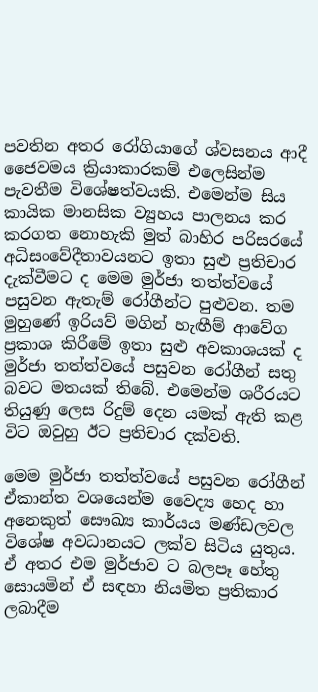පවතින අතර රෝගියාගේ ශ්වසනය ආදී ජෛවමය ක්‍රියාකාරකම් එලෙසින්ම පැවතීම විශේෂත්වයකි. එමෙන්ම සිය කායික මානසික ව්‍යුහය පාලනය කර කරගත නොහැකි මුත් බාහිර පරිසරයේ අධිසංවේදීතාවයනට ඉතා සුළු ප්‍රතිචාර දැක්වීමට ද මෙම මුර්ජා තත්ත්වයේ පසුවන ඇතැම් රෝගීන්ට පුළුවන. තම මුහුණේ ඉරියව් මගින් හැඟීම් ආවේග ප්‍රකාශ කිරීමේ ඉතා සුළු අවකාශයක් ද මුර්ජා තත්ත්වයේ පසුවන රෝගීන් සතු බවට මතයක් තිබේ. එමෙන්ම ශරීරයට තියුණු ලෙස රිදුම් දෙන යමක් ඇති කළ විට ඔවුහු ඊට ප්‍රතිචාර දක්වති.

මෙම මුර්ජා තත්ත්වයේ පසුවන රෝගීන් ඒකාන්ත වශයෙන්ම වෛද්‍ය හෙද හා අනෙකුත් සෞඛ්‍ය කාර්යය මණ්ඩලවල විශේෂ අවධානයට ලක්ව සිටිය යුතුය. ඒ අතර එම මුර්ජාව ට බලපෑ හේතු සොයමින් ඒ සඳහා නියමිත ප්‍රතිකාර ලබාදීම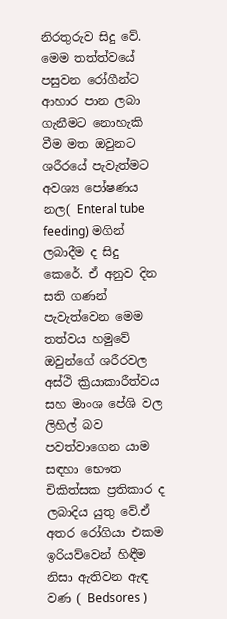නිරතුරුව සිදු වේ. මෙම තත්ත්වයේ පසුවන රෝගීන්ට ආහාර පාන ලබා ගැනීමට නොහැකි වීම මත ඔවුනට ශරීරයේ පැවැත්මට අවශ්‍ය පෝෂණය නල( Enteral tube feeding) මගින් ලබාදීම ද සිදු කෙරේ. ඒ අනුව දින සති ගණන් පැවැත්වෙන මෙම තත්වය හමුවේ ඔවුන්ගේ ශරීරවල අස්ථි ක්‍රියාකාරීත්වය සහ මාංශ පේශි වල ලිහිල් බව පවත්වාගෙන යාම සඳහා භෞත චිකිත්සක ප්‍රතිකාර ද ලබාදිය යුතු වේ.ඒ අතර රෝගියා එකම ඉරියව්වෙන් හිඳීම නිසා ඇතිවන ඇඳ වණ ( Bedsores )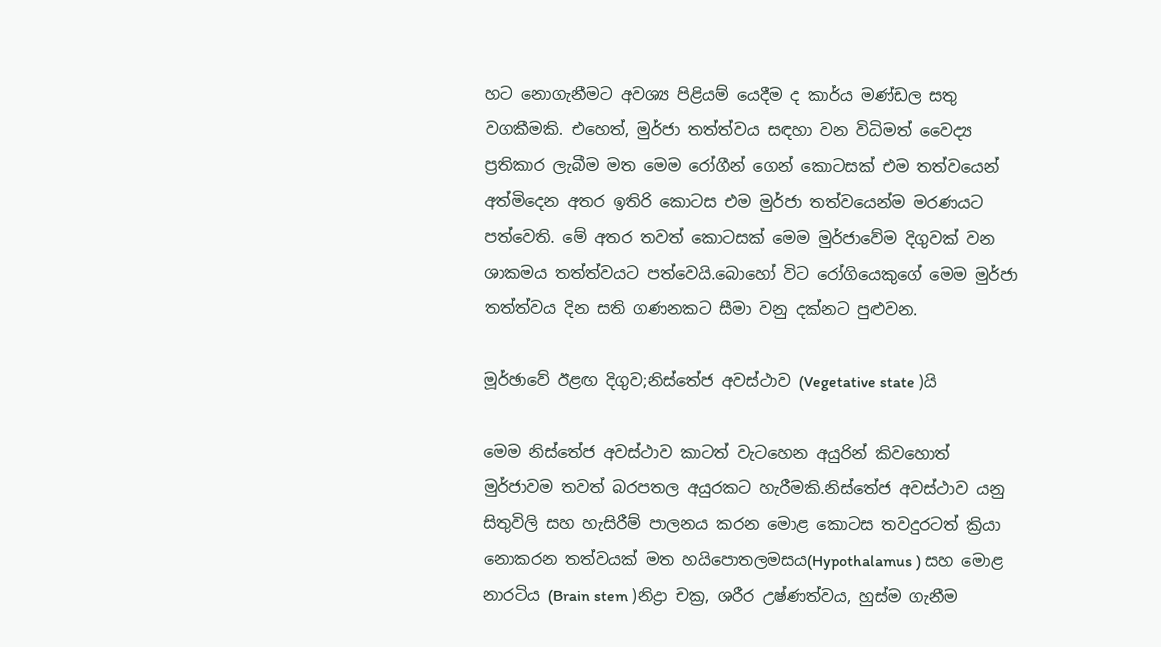හට නොගැනීමට අවශ්‍ය පිළියම් යෙදීම ද කාර්ය මණ්ඩල සතු වගකීමකි. එහෙත්, මුර්ජා තත්ත්වය සඳහා වන විධිමත් වෛද්‍ය ප්‍රතිකාර ලැබීම මත මෙම රෝගීන් ගෙන් කොටසක් එම තත්වයෙන් අත්මිදෙන අතර ඉතිරි කොටස එම මුර්ජා තත්වයෙන්ම මරණයට පත්වෙති. මේ අතර තවත් කොටසක් මෙම මුර්ජාවේම දිගුවක් වන ශාකමය තත්ත්වයට පත්වෙයි.බොහෝ විට රෝගියෙකුගේ මෙම මුර්ජා තත්ත්වය දින සති ගණනකට සීමා වනු දක්නට පුළුවන.

මූර්ඡාවේ ඊළඟ දිගුව;නිස්තේජ අවස්ථාව (Vegetative state )යි

මෙම නිස්තේජ අවස්ථාව කාටත් වැටහෙන අයුරින් කිවහොත් මුර්ජාවම තවත් බරපතල අයුරකට හැරීමකි.නිස්තේජ අවස්ථාව යනු සිතුවිලි සහ හැසිරීම් පාලනය කරන මොළ කොටස තවදුරටත් ක්‍රියා නොකරන තත්වයක් මත හයිපොතලමසය(Hypothalamus ) සහ මොළ නාරටිය (Brain stem )නිද්‍රා චක්‍ර, ශරීර උෂ්ණත්වය, හුස්ම ගැනීම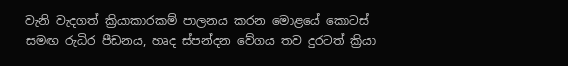වැනි වැදගත් ක්‍රියාකාරකම් පාලනය කරන මොළයේ කොටස් සමඟ රුධිර පීඩනය, හෘද ස්පන්දන වේගය තව දුරටත් ක්‍රියා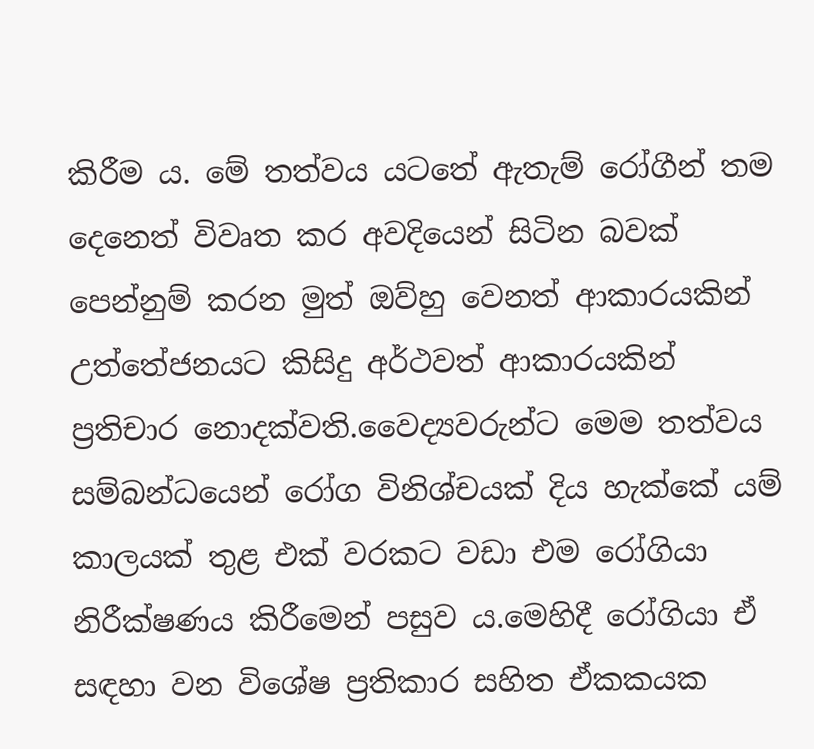කිරීම ය. මේ තත්වය යටතේ ඇතැම් රෝගීන් තම දෙනෙත් විවෘත කර අවදියෙන් සිටින බවක් පෙන්නුම් කරන මුත් ඔව්හු වෙනත් ආකාරයකින් උත්තේජනයට කිසිදු අර්ථවත් ආකාරයකින් ප්‍රතිචාර නොදක්වති.වෛද්‍යවරුන්ට මෙම තත්වය සම්බන්ධයෙන් රෝග විනිශ්චයක් දිය හැක්කේ යම් කාලයක් තුළ එක් වරකට වඩා එම රෝගියා නිරීක්ෂණය කිරීමෙන් පසුව ය.මෙහිදී රෝගියා ඒ සඳහා වන විශේෂ ප්‍රතිකාර සහිත ඒකකයක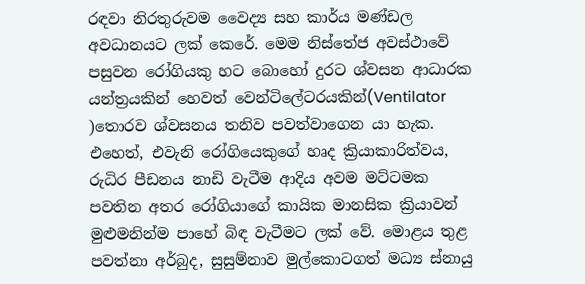රඳවා නිරතුරුවම වෛද්‍ය සහ කාර්ය මණ්ඩල අවධානයට ලක් කෙරේ. මෙම නිස්තේජ අවස්ථාවේ පසුවන රෝගියකු හට බොහෝ දුරට ශ්වසන ආධාරක යන්ත්‍රයකින් හෙවත් වෙන්ටිලේටරයකින්(Ventilator )තොරව ශ්වසනය තනිව පවත්වාගෙන යා හැක. එහෙත්, එවැනි රෝගියෙකුගේ හෘද ක්‍රියාකාරිත්වය, රුධිර පීඩනය නාඩි වැටීම ආදිය අවම මට්ටමක පවතින අතර රෝගියාගේ කායික මානසික ක්‍රියාවන් මුළුමනින්ම පාහේ බිඳ වැටීමට ලක් වේ. මොළය තුළ පවත්නා අර්බුද, සුසුම්නාව මුල්කොටගත් මධ්‍ය ස්නායු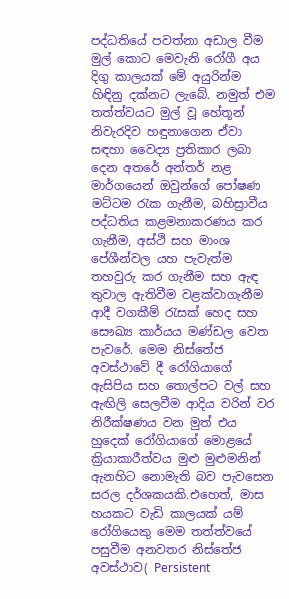පද්ධතියේ පවත්නා අඩාල වීම මුල් කොට මෙවැනි රෝගී අය දිගු කාලයක් මේ අයුරින්ම හිඳිනු දක්නට ලැබේ. නමුත් එම තත්ත්වයට මුල් වූ හේතූන් නිවැරදිව හඳුනාගෙන ඒවා සඳහා වෛද්‍ය ප්‍රතිකාර ලබා දෙන අතරේ අන්තර් නළ මාර්ගයෙන් ඔවුන්ගේ පෝෂණ මට්ටම රැක ගැනීම, බහිස්‍රාවීය පද්ධතිය කළමනාකරණය කර ගැනීම, අස්ථි සහ මාංශ පේශීන්වල යහ පැවැත්ම තහවුරු කර ගැනීම සහ ඇඳ තුවාල ඇතිවීම වළක්වාගැනීම ආදී වගකීම් රැසක් හෙද සහ සෞඛ්‍ය කාර්යය මණ්ඩල වෙත පැවරේ. මෙම නිස්තේජ අවස්ථාවේ දී රෝගියාගේ ඇසිපිය සහ තොල්පට වල් සහ ඇඟිලි සෙලවීම ආදිය වරින් වර නිරීක්ෂණය වන මුත් එය හුදෙක් රෝගියාගේ මොළයේ ක්‍රියාකාරීත්වය මුළු මුළුමනින් ඇනහිට නොමැති බව පැවසෙන සරල දර්ශකයකි.එහෙත්, මාස හයකට වැඩි කාලයක් යම් රෝගියෙකු මෙම තත්ත්වයේ පසුවීම අනවතර නිස්තේජ අවස්ථාව( Persistent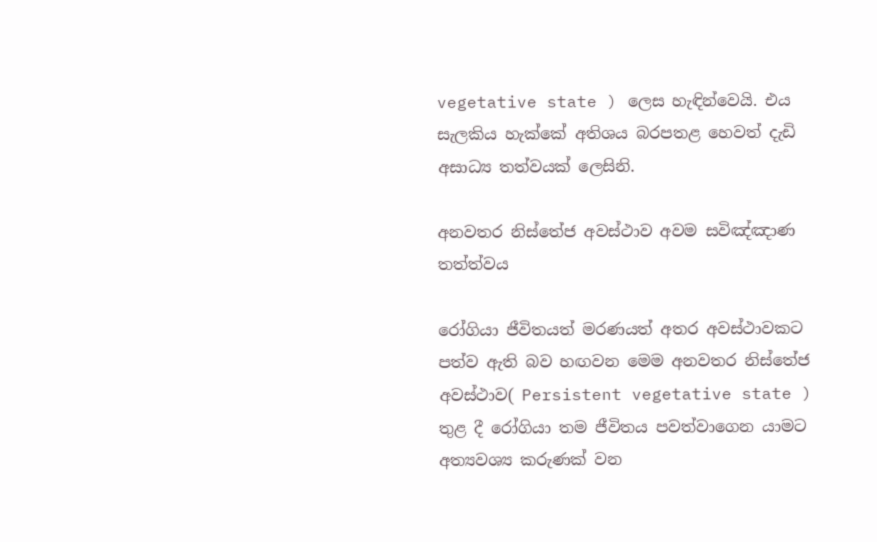vegetative state ) ලෙස හැඳින්වෙයි. එය සැලකිය හැක්කේ අතිශය බරපතළ හෙවත් දැඩි අසාධ්‍ය තත්වයක් ලෙසිනි.

අනවතර නිස්තේජ අවස්ථාව අවම සවිඤ්ඤාණ තත්ත්වය

රෝගියා ජීවිතයත් මරණයත් අතර අවස්ථාවකට පත්ව ඇති බව හඟවන මෙම අනවතර නිස්තේජ අවස්ථාව( Persistent vegetative state )  තුළ දී රෝගියා තම ජීවිතය පවත්වාගෙන යාමට අත්‍යවශ්‍ය කරුණක් වන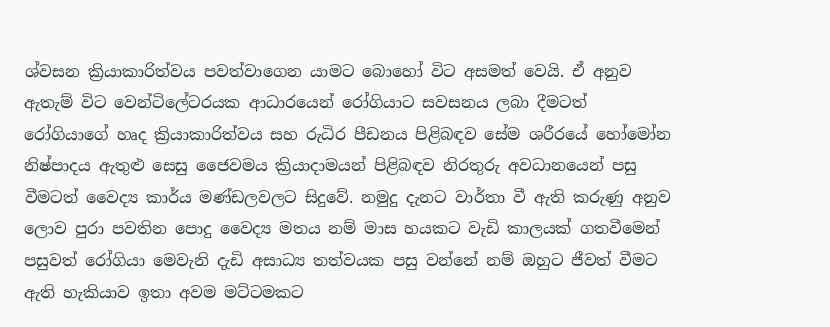ශ්වසන ක්‍රියාකාරිත්වය පවත්වාගෙන යාමට බොහෝ විට අසමත් වෙයි. ඒ අනුව ඇතැම් විට වෙන්ටිලේටරයක ආධාරයෙන් රෝගියාට සවසනය ලබා දීමටත් රෝගියාගේ හෘද ක්‍රියාකාරිත්වය සහ රුධිර පීඩනය පිළිබඳව සේම ශරීරයේ හෝමෝන නිෂ්පාදය ඇතුළු සෙසු ජෛවමය ක්‍රියාදාමයන් පිළිබඳව නිරතුරු අවධානයෙන් පසු වීමටත් වෛද්‍ය කාර්ය මණ්ඩලවලට සිදුවේ. නමුදු දැනට වාර්තා වී ඇති කරුණු අනුව ලොව පුරා පවතින පොදු වෛද්‍ය මතය නම් මාස හයකට වැඩි කාලයක් ගතවීමෙන් පසුවත් රෝගියා මෙවැනි දැඩි අසාධ්‍ය තත්වයක පසු වන්නේ නම් ඔහුට ජීවත් වීමට ඇති හැකියාව ඉතා අවම මට්ටමකට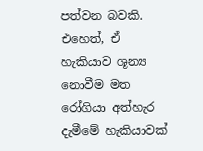පත්වන බවකි. එහෙත්, ඒ හැකියාව ශූන්‍ය නොවීම මත රෝගියා අත්හැර දැමීමේ හැකියාවක්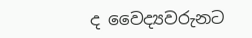ද වෛද්‍යවරුනට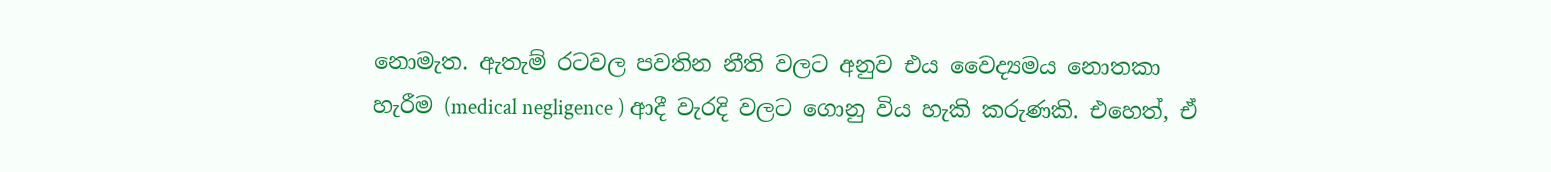නොමැත. ඇතැම් රටවල පවතින නීති වලට අනුව එය වෛද්‍යමය නොතකා හැරීම (medical negligence ) ආදී වැරදි වලට ගොනු විය හැකි කරුණකි. එහෙත්, ඒ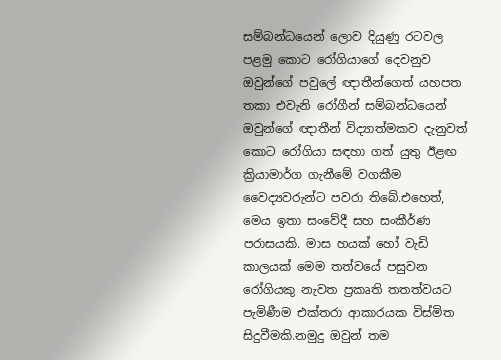සම්බන්ධයෙන් ලොව දියුණු රටවල පළමු කොට රෝගියාගේ දෙවනුව ඔවුන්ගේ පවුලේ ඥාතීන්ගෙත් යහපත තකා එවැනි රෝගීන් සම්බන්ධයෙන් ඔවුන්ගේ ඥාතීන් විද්‍යාත්මකව දැනුවත් කොට රෝගියා සඳහා ගත් යුතු ඊළඟ ක්‍රියාමාර්ග ගැනීමේ වගකීම වෛද්‍යවරුන්ට පවරා තිබේ.එහෙත්, මෙය ඉතා සංවේදී සහ සංකීර්ණ පරාසයකි. මාස හයක් හෝ වැඩි කාලයක් මෙම තත්වයේ පසුවන රෝගියකු නැවත ප්‍රකෘති තතත්වයට පැමිණීම එක්තරා ආකාරයක විස්මිත සිදුවීමකි.නමුදු ඔවුන් තම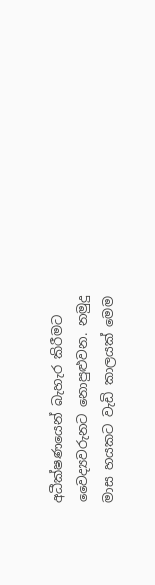අධීක්ෂණයෙන් බැහැර කිරීමට වෛද්‍යවරුනට නොපුළුවන. නමුදු මාස හයකට වැඩි කාලයක් මෙම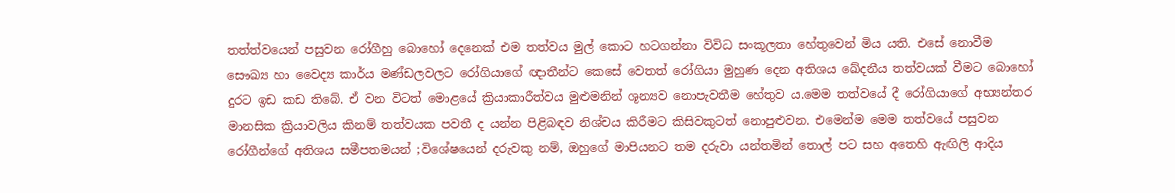තත්ත්වයෙන් පසුවන රෝගීහු බොහෝ දෙනෙක් එම තත්වය මුල් කොට හටගන්නා විවිධ සංකූලතා හේතුවෙන් මිය යති. එසේ නොවීම සෞඛ්‍ය හා වෛද්‍ය කාර්ය මණ්ඩලවලට රෝගියාගේ ඥාතීන්ට කෙසේ වෙතත් රෝගියා මුහුණ දෙන අතිශය ඛේදනීය තත්වයක් වීමට බොහෝ දුරට ඉඩ කඩ තිබේ. ඒ වන විටත් මොළයේ ක්‍රියාකාරීත්වය මුළුමනින් ශූන්‍යව නොපැවතීම හේතුව ය.මෙම තත්වයේ දී රෝගියාගේ අභ්‍යන්තර මානසික ක්‍රියාවලිය කිනම් තත්වයක පවතී ද යන්න පිළිබඳව නිශ්චය කිරීමට කිසිවකුටත් නොපුළුවන. එමෙන්ම මෙම තත්වයේ පසුවන රෝගීන්ගේ අතිශය සමීපතමයන් ;විශේෂයෙන් දරුවකු නම්, ඔහුගේ මාපියනට තම දරුවා යන්තමින් තොල් පට සහ අතෙහි ඇඟිලි ආදිය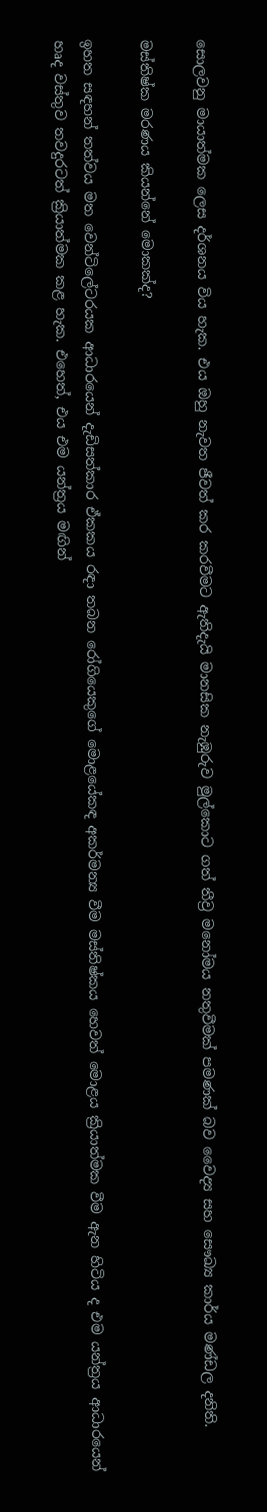සොලවනු මායාත්මක ලෙස දර්ශනය විය හැක. එය ඔහු නැවත ජීවත් කර කරවීමට ඇතිදැයි මානසික නැඹුරුව මුල්කොට ගත් තීව්‍ර මනෝමය නතුවීමක් පමණක් බව වෛද්‍ය සහ සෞඛ්‍ය කාර්ය මණ්ඩල දනිති.

මස්තිෂ්ක මරණය කියන්නේ මොකක්ද?

ඉහත සඳහන් තත්වය මත වෙන්ටිලේටරයක ආධාරයෙන් දැඩිසත්කාර ඒකකය රඳා තබන රෝගියෙකුගේ මොළයේකඳ අකර්මන්‍ය වීම මස්තිෂ්කය හෙවත් මොළය ක්‍රියාත්මක වීම ඇන හිටිය ද එම යන්ත්‍රය ආධාරයෙන් හෘද වස්තුව තවදුරටත් ක්‍රියාත්මක කළ හැක. එහෙත්, එය එම යන්ත්‍රය මඟින්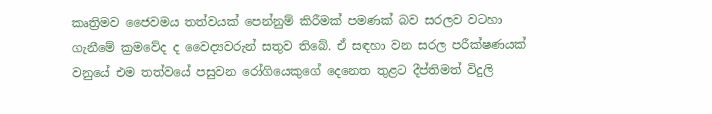කෘත්‍රිමව ජෛවමය තත්වයක් පෙන්නුම් කිරීමක් පමණක් බව සරලව වටහා ගැනීමේ ක්‍රමවේද ද වෛද්‍යවරුන් සතුව තිබේ. ඒ සඳහා වන සරල පරීක්ෂණයක් වනුයේ එම තත්වයේ පසුවන රෝගියෙකුගේ දෙනෙත තුළට දීප්තිමත් විදුලි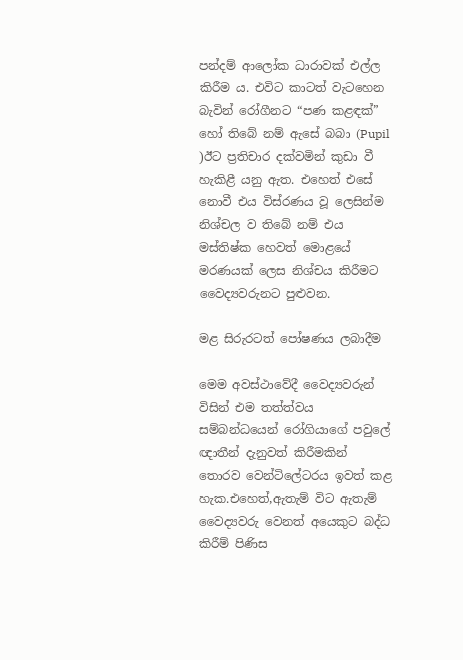පන්දම් ආලෝක ධාරාවක් එල්ල කිරීම ය. එවිට කාටත් වැටහෙන බැවින් රෝගීනට “පණ කළඳක්” හෝ තිබේ නම් ඇසේ බබා (Pupil )ඊට ප්‍රතිචාර දක්වමින් කුඩා වී හැකිළී යනු ඇත. එහෙත් එසේ නොවී එය විස්රණය වූ ලෙසින්ම නිශ්චල ව තිබේ නම් එය මස්තිෂ්ක හෙවත් මොළයේ මරණයක් ලෙස නිශ්චය කිරීමට වෛද්‍යවරුනට පුළුවන.

මළ සිරුරටත් පෝෂණය ලබාදීම

මෙම අවස්ථාවේදී වෛද්‍යවරුන් විසින් එම තත්ත්වය සම්බන්ධයෙන් රෝගියාගේ පවුලේ ඥාතීන් දැනුවත් කිරීමකින් තොරව වෙන්ටිලේටරය ඉවත් කළ හැක.එහෙත්,ඇතැම් විට ඇතැම් වෛද්‍යවරු වෙනත් අයෙකුට බද්ධ කිරීම් පිණිස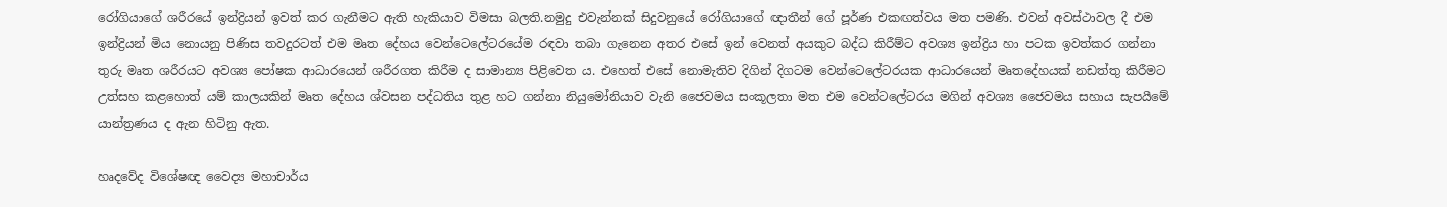රෝගියාගේ ශරීරයේ ඉන්ද්‍රියන් ඉවත් කර ගැනීමට ඇති හැකියාව විමසා බලති.නමුදු එවැන්නක් සිදුවනුයේ රෝගියාගේ ඥාතීන් ගේ පූර්ණ එකඟත්වය මත පමණි. එවන් අවස්ථාවල දී එම ඉන්ද්‍රියන් මිය නොයනු පිණිස තවදුරටත් එම මෘත දේහය වෙන්ටෙලේටරයේම රඳවා තබා ගැනෙන අතර එසේ ඉන් වෙනත් අයකුට බද්ධ කිරීම්ට අවශ්‍ය ඉන්ද්‍රිය හා පටක ඉවත්කර ගන්නා තුරු මෘත ශරීරයට අවශ්‍ය පෝෂක ආධාරයෙන් ශරීරගත කිරීම ද සාමාන්‍ය පිළිවෙත ය. එහෙත් එසේ නොමැතිව දිගින් දිගටම වෙන්ටෙලේටරයක ආධාරයෙන් මෘතදේහයක් නඩත්තු කිරීමට උත්සහ කළහොත් යම් කාලයකින් මෘත දේහය ශ්වසන පද්ධතිය තුළ හට ගන්නා නියුමෝනියාව වැනි ජෛවමය සංකූලතා මත එම වෙන්ටලේටරය මගින් අවශ්‍ය ජෛවමය සහාය සැපයීමේ යාන්ත්‍රණය ද ඇන හිටිනු ඇත.

හෘදවේද විශේෂඥ වෛද්‍ය මහාචාර්ය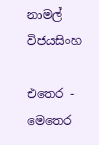නාමල් විජයසිංහ

එතෙර - මෙතෙර